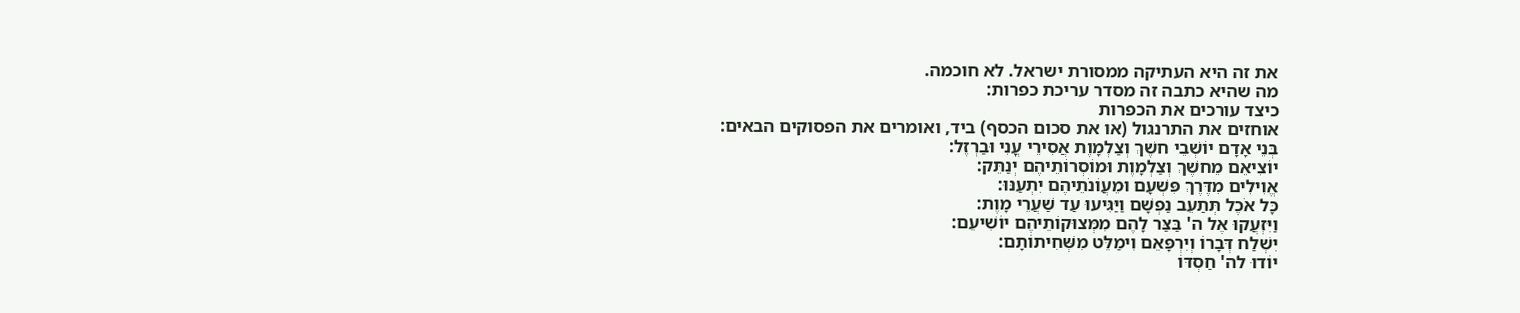את זה היא העתיקה ממסורת ישראל. לא חוכמה.
מה שהיא כתבה זה מסדר עריכת כפרות:
כיצד עורכים את הכפרות
אוחזים את התרנגול (או את סכום הכסף) ביד, ואומרים את הפסוקים הבאים:
בְּנֵי אָדָם יוֹשְׁבֵי חשֶׁךְ וְצַלְמָוֶת אֲסִירֵי עֳנִי וּבַרְזֶל:
יוֹצִיאֵם מֵחשֶׁךְ וְצַלְמָוֶת וּמוֹסְרוֹתֵיהֶם יְנַתֵּק:
אֱוִילִים מִדֶּרֶךְ פִּשְׁעָם וּמֵעֲוֹנֹתֵיהֶם יִתְעַנּוּ:
כָּל אֹכֶל תְּתַעֵב נַפְשָׁם וַיַּגִּיעוּ עַד שַׁעֲרֵי מָוֶת:
וַיִּזְעֲקוּ אֶל ה' בַּצַּר לָהֶם מִמְּצוּקוֹתֵיהֶם יוֹשִׁיעֵם:
יִשְׁלַח דְּבָרוֹ וְיִרְפָּאֵם וִימַלֵּט מִשְּׁחִיתוֹתָם:
יוֹדוּ לה' חַסְדּוֹ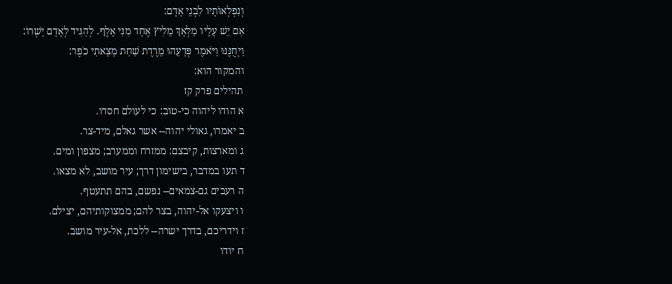וְנִפְלְאוֹתָיו לִבְנֵי אָדָם:
אִם יֵשׁ עָלָיו מַלְאָךְ מֵלִיץ אֶחָד מִנִּי אָלֶף. לְהַגִּיד לְאָדָם יָשְׁרוֹ:
וַיְחֻנֶּנּוּ וַיֹּאמֶר פְּדָעֵהוּ מֵרֶדֶת שַׁחַת מָצָאתִי כֹפֶר:
והמקור הוא:
תהילים פרק קז
א הודו ליהוה כי-טוב: כי לעולם חסדו.
ב יאמרו, גאולי יהוה-- אשר גאלם, מיד-צר.
ג ומארצות, קיבצם: ממזרח וממערב; מצפון ומים.
ד תעו במדבר, בישימון דרך; עיר מושב, לא מצאו.
ה רעבים גם-צמאים-- נפשם, בהם תתעטף.
ו ויצעקו אל-יהוה, בצר להם; ממצוקותיהם, יצילם.
ז וידריכם, בדרך ישרה-- ללכת, אל-עיר מושב.
ח יודו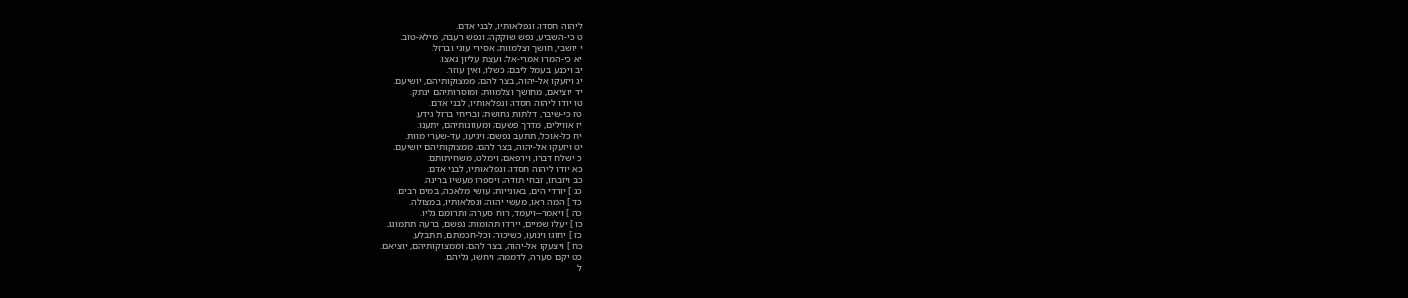ליהוה חסדו; ונפלאותיו, לבני אדם.
ט כי-השביע, נפש שוקקה; ונפש רעבה, מילא-טוב.
י יושבי, חושך וצלמוות; אסירי עוני וברזל.
יא כי-המרו אמרי-אל; ועצת עליון נאצו.
יב ויכנע בעמל ליבם; כשלו, ואין עוזר.
יג ויזעקו אל-יהוה, בצר להם; ממצוקותיהם, יושיעם.
יד יוציאם, מחושך וצלמוות; ומוסרותיהם ינתק.
טו יודו ליהוה חסדו; ונפלאותיו, לבני אדם.
טז כי-שיבר, דלתות נחושת; ובריחי ברזל גידע.
יז אווילים, מדרך פשעם; ומעוונותיהם, יתענו.
יח כל-אוכל, תתעב נפשם; ויגיעו, עד-שערי מוות.
יט ויזעקו אל-יהוה, בצר להם; ממצוקותיהם יושיעם.
כ ישלח דברו, וירפאם; וימלט, משחיתותם.
כא יודו ליהוה חסדו; ונפלאותיו, לבני אדם.
כב ויזבחו, זבחי תודה; ויספרו מעשיו ברינה.
כג ] יורדי הים, באונייות; עושי מלאכה, במים רבים.
כד ] המה ראו, מעשי יהוה; ונפלאותיו, במצולה.
כה ] ויאמר--ויעמד, רוח סערה; ותרומם גליו.
כו ] יעלו שמיים, יירדו תהומות; נפשם, ברעה תתמוגג.
כז ] יחוגו וינועו, כשיכור; וכל-חכמתם, תתבלע.
כח ] ויצעקו אל-יהוה, בצר להם; וממצוקותיהם, יוציאם.
כט יקם סערה, לדממה; ויחשו, גליהם.
ל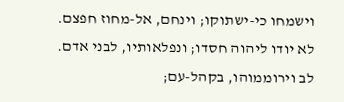וישמחו כי-ישתוקו; וינחם, אל-מחוז חפצם.
לא יודו ליהוה חסדו; ונפלאותיו, לבני אדם.
לב וירוממוהו, בקהל-עם;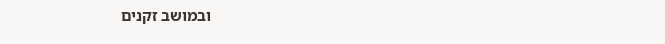ובמושב זקנים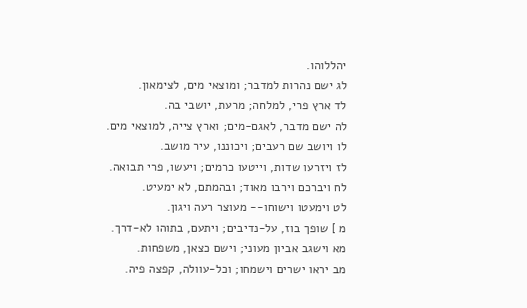יהללוהו.
לג ישם נהרות למדבר; ומוצאי מים, לצימאון.
לד ארץ פרי, למלחה; מרעת, יושבי בה.
לה ישם מדבר, לאגם-מים; וארץ צייה, למוצאי מים.
לו ויושב שם רעבים; ויכוננו, עיר מושב.
לז ויזרעו שדות, וייטעו כרמים; ויעשו, פרי תבואה.
לח ויברכם וירבו מאוד; ובהמתם, לא ימעיט.
לט וימעטו וישוחו-- מעוצר רעה ויגון.
מ ] שופך בוז, על-נדיבים; ויתעם, בתוהו לא-דרך.
מא וישגב אביון מעוני; וישם כצאן, משפחות.
מב יראו ישרים וישמחו; וכל-עוולה, קפצה פיה.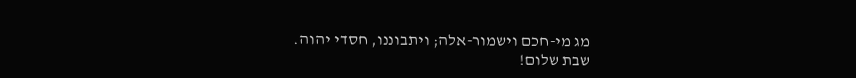מג מי-חכם וישמור-אלה; ויתבוננו, חסדי יהוה.
שבת שלום!